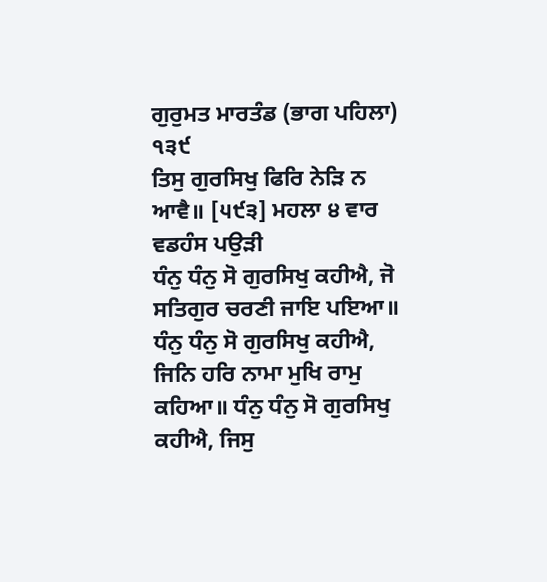ਗੁਰੁਮਤ ਮਾਰਤੰਡ (ਭਾਗ ਪਹਿਲਾ)
੧੩੯
ਤਿਸੁ ਗੁਰਸਿਖੁ ਫਿਰਿ ਨੇੜਿ ਨ ਆਵੈ॥ [੫੯੩] ਮਹਲਾ ੪ ਵਾਰ ਵਡਹੰਸ ਪਉੜੀ
ਧੰਨੁ ਧੰਨੁ ਸੋ ਗੁਰਸਿਖੁ ਕਹੀਐ, ਜੋ ਸਤਿਗੁਰ ਚਰਣੀ ਜਾਇ ਪਇਆ॥ ਧੰਨੁ ਧੰਨੁ ਸੋ ਗੁਰਸਿਖੁ ਕਹੀਐ, ਜਿਨਿ ਹਰਿ ਨਾਮਾ ਮੁਖਿ ਰਾਮੁ ਕਹਿਆ॥ ਧੰਨੁ ਧੰਨੁ ਸੋ ਗੁਰਸਿਖੁ ਕਹੀਐ, ਜਿਸੁ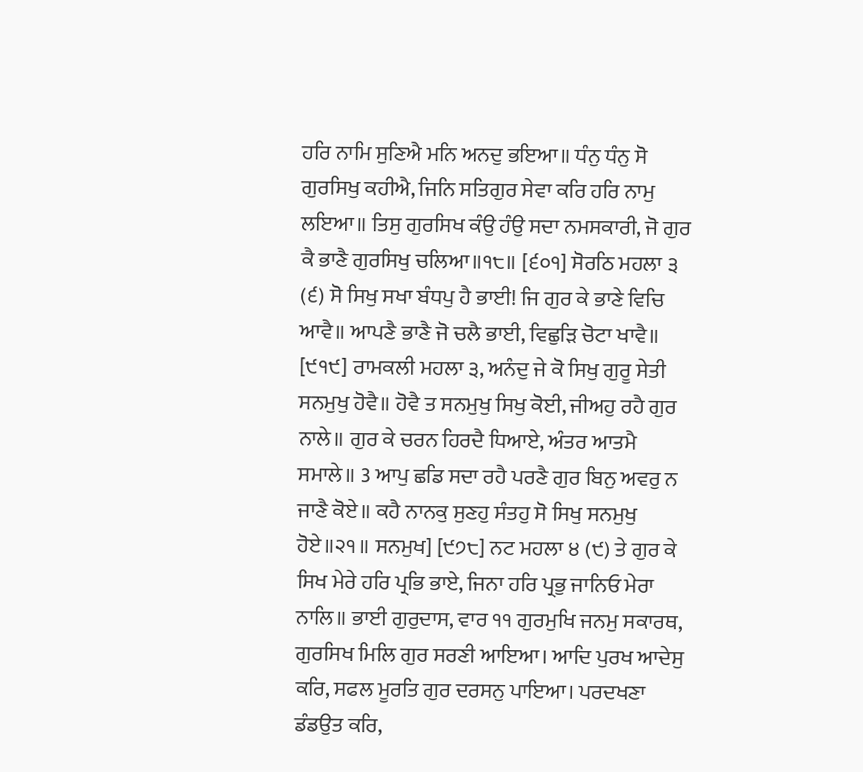ਹਰਿ ਨਾਮਿ ਸੁਣਿਐ ਮਨਿ ਅਨਦੁ ਭਇਆ॥ ਧੰਨੁ ਧੰਨੁ ਸੋ ਗੁਰਸਿਖੁ ਕਹੀਐ, ਜਿਨਿ ਸਤਿਗੁਰ ਸੇਵਾ ਕਰਿ ਹਰਿ ਨਾਮੁ ਲਇਆ॥ ਤਿਸੁ ਗੁਰਸਿਖ ਕੰਉ ਹੰਉ ਸਦਾ ਨਮਸਕਾਰੀ, ਜੋ ਗੁਰ ਕੈ ਭਾਣੈ ਗੁਰਸਿਖੁ ਚਲਿਆ॥੧੮॥ [੬੦੧] ਸੋਰਠਿ ਮਹਲਾ ੩ (੬) ਸੋ ਸਿਖੁ ਸਖਾ ਬੰਧਪੁ ਹੈ ਭਾਈ! ਜਿ ਗੁਰ ਕੇ ਭਾਣੇ ਵਿਚਿ ਆਵੈ॥ ਆਪਣੈ ਭਾਣੈ ਜੋ ਚਲੈ ਭਾਈ, ਵਿਛੁੜਿ ਚੋਟਾ ਖਾਵੈ॥ [੯੧੯] ਰਾਮਕਲੀ ਮਹਲਾ ੩, ਅਨੰਦੁ ਜੇ ਕੋ ਸਿਖੁ ਗੁਰੂ ਸੇਤੀ ਸਨਮੁਖੁ ਹੋਵੈ॥ ਹੋਵੈ ਤ ਸਨਮੁਖੁ ਸਿਖੁ ਕੋਈ, ਜੀਅਹੁ ਰਹੈ ਗੁਰ ਨਾਲੇ॥ ਗੁਰ ਕੇ ਚਰਨ ਹਿਰਦੈ ਧਿਆਏ, ਅੰਤਰ ਆਤਮੈ ਸਮਾਲੇ॥ 3 ਆਪੁ ਛਡਿ ਸਦਾ ਰਹੈ ਪਰਣੈ ਗੁਰ ਬਿਨੁ ਅਵਰੁ ਨ ਜਾਣੈ ਕੋਏ॥ ਕਹੈ ਨਾਨਕੁ ਸੁਣਹੁ ਸੰਤਹੁ ਸੋ ਸਿਖੁ ਸਨਮੁਖੁ ਹੋਏ॥੨੧॥ ਸਨਮੁਖ] [੯੭੮] ਨਟ ਮਹਲਾ ੪ (੯) ਤੇ ਗੁਰ ਕੇ ਸਿਖ ਮੇਰੇ ਹਰਿ ਪ੍ਰਭਿ ਭਾਏ, ਜਿਨਾ ਹਰਿ ਪ੍ਰਭੁ ਜਾਨਿਓ ਮੇਰਾ ਨਾਲਿ॥ ਭਾਈ ਗੁਰੁਦਾਸ, ਵਾਰ ੧੧ ਗੁਰਮੁਖਿ ਜਨਮੁ ਸਕਾਰਥ, ਗੁਰਸਿਖ ਮਿਲਿ ਗੁਰ ਸਰਣੀ ਆਇਆ। ਆਦਿ ਪੁਰਖ ਆਦੇਸੁ ਕਰਿ, ਸਫਲ ਮੂਰਤਿ ਗੁਰ ਦਰਸਨੁ ਪਾਇਆ। ਪਰਦਖਣਾ ਡੰਡਉਤ ਕਰਿ,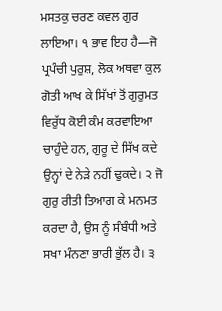ਮਸਤਕੁ ਚਰਣ ਕਵਲ ਗੁਰ ਲਾਇਆ। ੧ ਭਾਵ ਇਹ ਹੈ—ਜੋ ਪ੍ਰਪੰਚੀ ਪੁਰੁਸ਼, ਲੋਕ ਅਥਵਾ ਕੁਲ ਗੋਤੀ ਆਖ ਕੇ ਸਿੱਖਾਂ ਤੋਂ ਗੁਰੁਮਤ ਵਿਰੁੱਧ ਕੋਈ ਕੰਮ ਕਰਵਾਇਆ ਚਾਹੁੰਦੇ ਹਨ, ਗੁਰੂ ਦੇ ਸਿੱਖ ਕਦੇ ਉਨ੍ਹਾਂ ਦੇ ਨੇੜੇ ਨਹੀਂ ਢੁਕਦੇ। ੨ ਜੋ ਗੁਰੁ ਰੀਤੀ ਤਿਆਗ ਕੇ ਮਨਮਤ ਕਰਦਾ ਹੈ, ਉਸ ਨੂੰ ਸੰਬੰਧੀ ਅਤੇ ਸਖਾ ਮੰਨਣਾ ਭਾਰੀ ਭੁੱਲ ਹੈ। ੩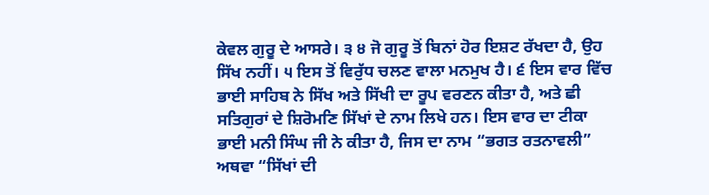ਕੇਵਲ ਗੁਰੂ ਦੇ ਆਸਰੇ। ੩ ੪ ਜੋ ਗੁਰੂ ਤੋਂ ਬਿਨਾਂ ਹੋਰ ਇਸ਼ਟ ਰੱਖਦਾ ਹੈ, ਉਹ ਸਿੱਖ ਨਹੀਂ। ੫ ਇਸ ਤੋਂ ਵਿਰੁੱਧ ਚਲਣ ਵਾਲਾ ਮਨਮੁਖ ਹੈ। ੬ ਇਸ ਵਾਰ ਵਿੱਚ ਭਾਈ ਸਾਹਿਬ ਨੇ ਸਿੱਖ ਅਤੇ ਸਿੱਖੀ ਦਾ ਰੂਪ ਵਰਣਨ ਕੀਤਾ ਹੈ, ਅਤੇ ਛੀ ਸਤਿਗੁਰਾਂ ਦੇ ਸ਼ਿਰੋਮਣਿ ਸਿੱਖਾਂ ਦੇ ਨਾਮ ਲਿਖੇ ਹਨ। ਇਸ ਵਾਰ ਦਾ ਟੀਕਾ ਭਾਈ ਮਨੀ ਸਿੰਘ ਜੀ ਨੇ ਕੀਤਾ ਹੈ, ਜਿਸ ਦਾ ਨਾਮ “ਭਗਤ ਰਤਨਾਵਲੀ” ਅਥਵਾ “ਸਿੱਖਾਂ ਦੀ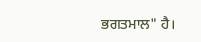ਭਗਤਮਾਲ" ਹੈ।